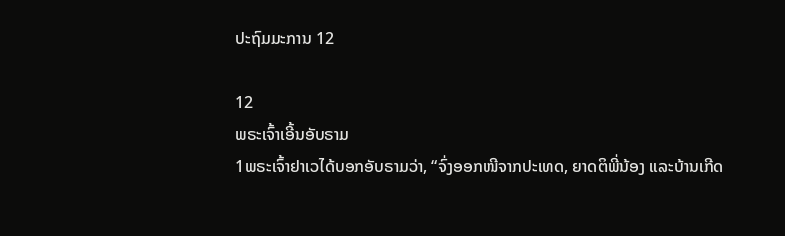ປະຖົມມະການ 12

12
ພຣະເຈົ້າເອີ້ນອັບຣາມ
1ພຣະເຈົ້າຢາເວໄດ້ບອກອັບຣາມວ່າ, “ຈົ່ງອອກໜີຈາກປະເທດ, ຍາດຕິພີ່ນ້ອງ ແລະບ້ານເກີດ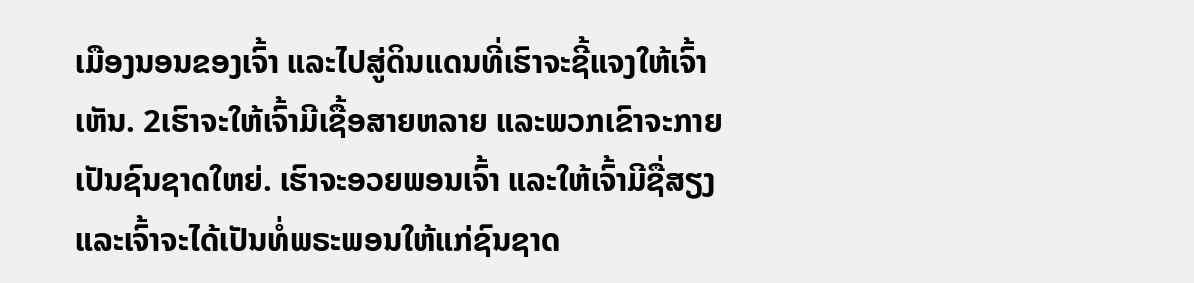ເມືອງນອນຂອງເຈົ້າ ແລະໄປສູ່ດິນແດນທີ່ເຮົາຈະຊີ້ແຈງໃຫ້ເຈົ້າເຫັນ. 2ເຮົາຈະໃຫ້ເຈົ້າມີເຊື້ອສາຍຫລາຍ ແລະພວກເຂົາຈະກາຍເປັນຊົນຊາດໃຫຍ່. ເຮົາຈະອວຍພອນເຈົ້າ ແລະໃຫ້ເຈົ້າມີຊື່ສຽງ ແລະເຈົ້າຈະໄດ້ເປັນທໍ່ພຣະພອນໃຫ້ແກ່ຊົນຊາດ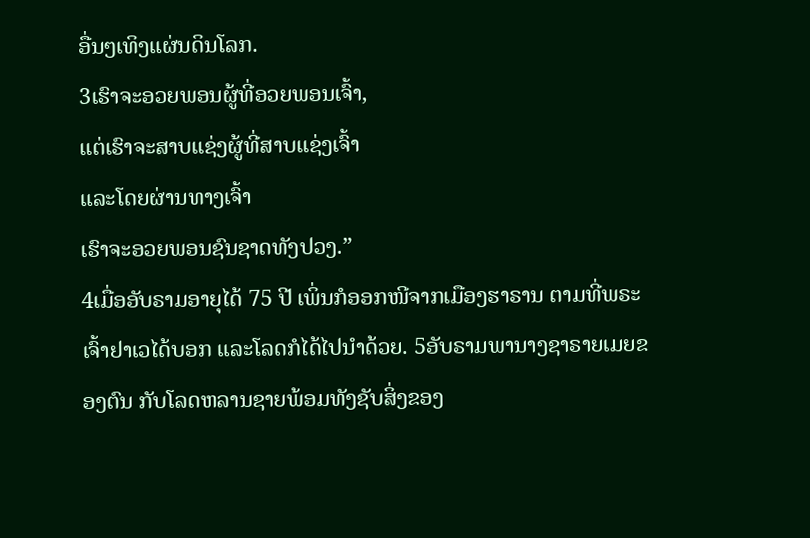ອື່ນໆເທິງແຜ່ນດິນໂລກ.
3ເຮົາຈະອວຍພອນຜູ້ທີ່ອວຍພອນເຈົ້າ,
ແຕ່ເຮົາຈະສາບແຊ່ງຜູ້ທີ່ສາບແຊ່ງເຈົ້າ
ແລະໂດຍຜ່ານທາງເຈົ້າ
ເຮົາຈະອວຍພອນຊົນຊາດທັງປວງ.”
4ເມື່ອອັບຣາມອາຍຸໄດ້ 75 ປີ ເພິ່ນກໍອອກໜີຈາກເມືອງຮາຣານ ຕາມທີ່ພຣະເຈົ້າຢາເວໄດ້ບອກ ແລະໂລດກໍໄດ້ໄປນຳດ້ວຍ. 5ອັບຣາມພານາງຊາຣາຍເມຍຂອງຕົນ ກັບໂລດຫລານຊາຍພ້ອມທັງຊັບສິ່ງຂອງ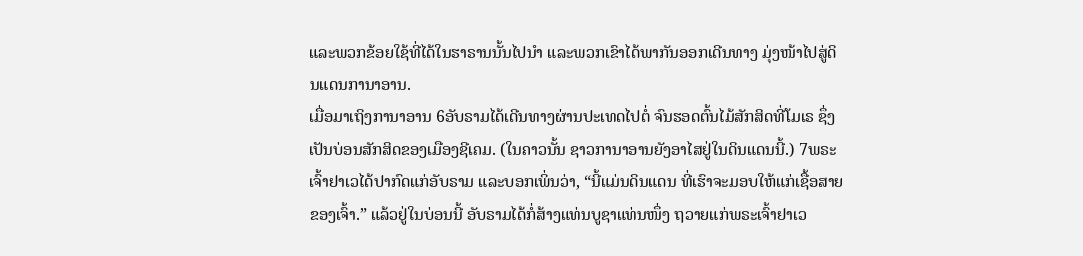ແລະພວກຂ້ອຍໃຊ້ທີ່ໄດ້ໃນຮາຣານນັ້ນໄປນຳ ແລະພວກເຂົາໄດ້ພາກັນອອກເດີນທາງ ມຸ່ງໜ້າໄປສູ່ດິນແດນການາອານ.
ເມື່ອມາເຖິງການາອານ 6ອັບຣາມໄດ້ເດີນທາງຜ່ານປະເທດໄປຕໍ່ ຈົນຮອດຕົ້ນໄມ້ສັກສິດທີ່ໂມເຣ ຊຶ່ງເປັນບ່ອນສັກສິດຂອງເມືອງຊີເຄມ. (ໃນຄາວນັ້ນ ຊາວການາອານຍັງອາໄສຢູ່ໃນດິນແດນນີ້.) 7ພຣະເຈົ້າຢາເວໄດ້ປາກົດແກ່ອັບຣາມ ແລະບອກເພິ່ນວ່າ, “ນີ້ແມ່ນດິນແດນ ທີ່ເຮົາຈະມອບໃຫ້ແກ່ເຊື້ອສາຍຂອງເຈົ້າ.” ແລ້ວຢູ່ໃນບ່ອນນີ້ ອັບຣາມໄດ້ກໍ່ສ້າງແທ່ນບູຊາແທ່ນໜຶ່ງ ຖວາຍແກ່ພຣະເຈົ້າຢາເວ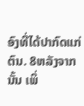ອົງທີ່ໄດ້ປາກົດແກ່ຕົນ. 8ຫລັງຈາກນັ້ນ ເພິ່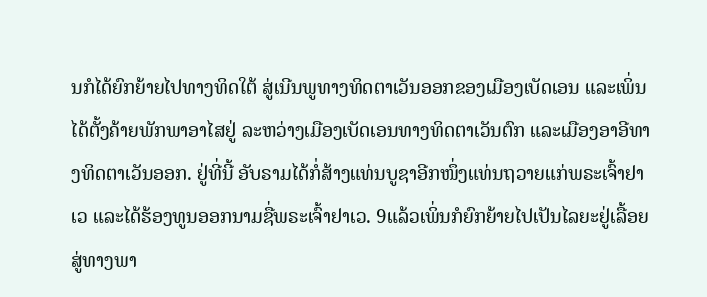ນກໍໄດ້ຍົກຍ້າຍໄປທາງທິດໃຕ້ ສູ່ເນີນພູທາງທິດຕາເວັນອອກຂອງເມືອງເບັດເອນ ແລະເພິ່ນໄດ້ຕັ້ງຄ້າຍພັກພາອາໄສຢູ່ ລະຫວ່າງເມືອງເບັດເອນທາງທິດຕາເວັນຕົກ ແລະເມືອງອາອີທາງທິດຕາເວັນອອກ. ຢູ່ທີ່ນີ້ ອັບຣາມໄດ້ກໍ່ສ້າງແທ່ນບູຊາອີກໜຶ່ງແທ່ນຖວາຍແກ່ພຣະເຈົ້າຢາເວ ແລະໄດ້ຮ້ອງທູນອອກນາມຊື່ພຣະເຈົ້າຢາເວ. 9ແລ້ວເພິ່ນກໍຍົກຍ້າຍໄປເປັນໄລຍະຢູ່ເລື້ອຍ ສູ່ທາງພາ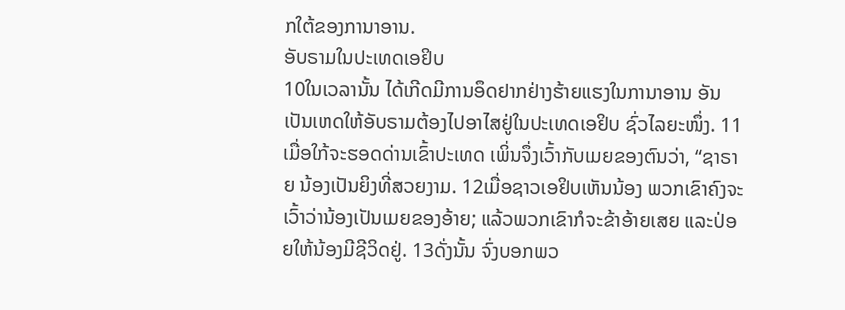ກໃຕ້ຂອງການາອານ.
ອັບຣາມໃນປະເທດເອຢິບ
10ໃນເວລານັ້ນ ໄດ້ເກີດມີການອຶດຢາກຢ່າງຮ້າຍແຮງໃນການາອານ ອັນເປັນເຫດໃຫ້ອັບຣາມຕ້ອງໄປອາໄສຢູ່ໃນປະເທດເອຢິບ ຊົ່ວໄລຍະໜຶ່ງ. 11ເມື່ອໃກ້ຈະຮອດດ່ານເຂົ້າປະເທດ ເພິ່ນຈຶ່ງເວົ້າກັບເມຍຂອງຕົນວ່າ, “ຊາຣາຍ ນ້ອງເປັນຍິງທີ່ສວຍງາມ. 12ເມື່ອຊາວເອຢິບເຫັນນ້ອງ ພວກເຂົາຄົງຈະເວົ້າວ່ານ້ອງເປັນເມຍຂອງອ້າຍ; ແລ້ວພວກເຂົາກໍຈະຂ້າອ້າຍເສຍ ແລະປ່ອຍໃຫ້ນ້ອງມີຊີວິດຢູ່. 13ດັ່ງນັ້ນ ຈົ່ງບອກພວ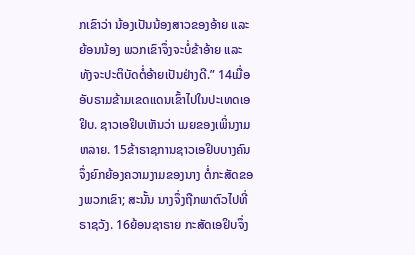ກເຂົາວ່າ ນ້ອງເປັນນ້ອງສາວຂອງອ້າຍ ແລະຍ້ອນນ້ອງ ພວກເຂົາຈຶ່ງຈະບໍ່ຂ້າອ້າຍ ແລະທັງຈະປະຕິບັດຕໍ່ອ້າຍເປັນຢ່າງດີ.” 14ເມື່ອອັບຣາມຂ້າມເຂດແດນເຂົ້າໄປໃນປະເທດເອຢິບ. ຊາວເອຢິບເຫັນວ່າ ເມຍຂອງເພິ່ນງາມຫລາຍ. 15ຂ້າຣາຊການຊາວເອຢິບບາງຄົນ ຈຶ່ງຍົກຍ້ອງຄວາມງາມຂອງນາງ ຕໍ່ກະສັດຂອງພວກເຂົາ; ສະນັ້ນ ນາງຈຶ່ງຖືກພາຕົວໄປທີ່ຣາຊວັງ. 16ຍ້ອນຊາຣາຍ ກະສັດເອຢິບຈຶ່ງ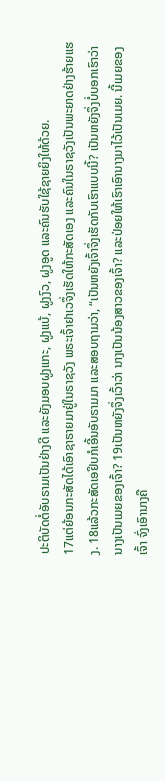ປະຕິບັດຕໍ່ອັບຣາມເປັນຢ່າງດີ ແລະຍັງມອບຝູງແກະ, ຝູງແບ້, ຝູງງົວ, ຝູງອູດ ແລະຄົນຮັບໃຊ້ຊາຍຍິງໃຫ້ດ້ວຍ.
17ແຕ່ຍ້ອນກະສັດໄດ້ເອົາຊາຣາຍມາຢູ່ໃນຣາຊວັງ ພຣະເຈົ້າຢາເວຈຶ່ງເຮັດໃຫ້ກະສັດເອງ ແລະຄົນໃນຣາຊວັງເປັນພະຍາດຢ່າງຮ້າຍແຮງ. 18ແລ້ວກະສັດເອຢິບກໍເອີ້ນອັບຣາມມາ ແລະສອບຖາມວ່າ, “ເປັນຫຍັງເຈົ້າຈຶ່ງເຮັດກັບເຮົາແບບນີ້? ເປັນຫຍັງຈຶ່ງບໍ່ບອກເຮົາວ່າ ນາງເປັນເມຍຂອງເຈົ້າ? 19ເປັນຫຍັງຈຶ່ງເວົ້າວ່າ ນາງເປັນນ້ອງສາວຂອງເຈົ້າ? ແລະປ່ອຍໃຫ້ເຮົາເອົານາງມາໄວ້ເປັນເມຍ. ນີ້ເມຍຂອງເຈົ້າ ຈົ່ງເອົານາງຄື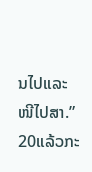ນໄປແລະໜີໄປສາ.” 20ແລ້ວກະ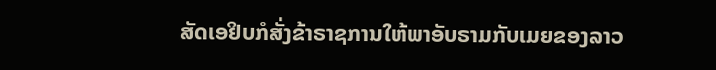ສັດເອຢິບກໍສັ່ງຂ້າຣາຊການໃຫ້ພາອັບຣາມກັບເມຍຂອງລາວ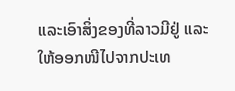ແລະເອົາສິ່ງຂອງທີ່ລາວມີຢູ່ ແລະໃຫ້ອອກໜີໄປຈາກປະເທ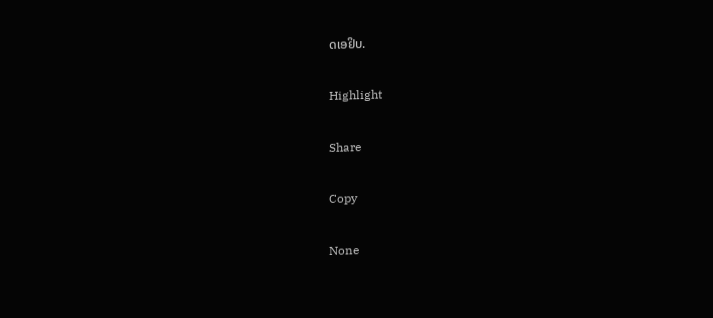ດເອຢິບ.

Highlight

Share

Copy

None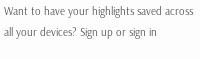Want to have your highlights saved across all your devices? Sign up or sign in